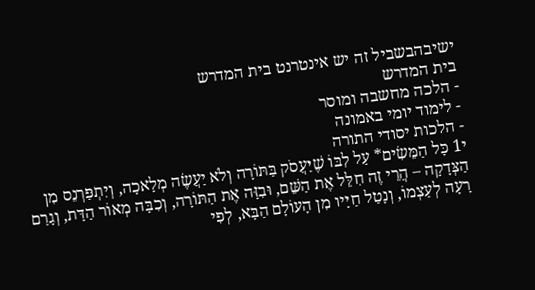ישיבהבשביל זה יש אינטרנט בית המדרש
בית המדרש
- הלכה מחשבה ומוסר
- לימוד יומי באמונה
- הלכות יסודי התורה
י1 כָּל הַמֵּשִׂים* עַל לִבּוֹ שֶׁיַּעֲסֹק בַּתּוֹרָה וְלֹא יַעֲשֶׂה מְלָאכָה, וְיִתְפַּרְנֵס מִן הַצְּדָקָה – הֲרֵי זֶה חִלֵּל אֶת הַשֵּׁם, וּבִזָּה אֶת הַתּוֹרָה, וְכִבָּה מְאוֹר הַדָּת, וְגָרַם רָעָה לְעַצְמוֹ, וְנָטַל חַיָּיו מִן הָעוֹלָם הַבָּא, לְפִי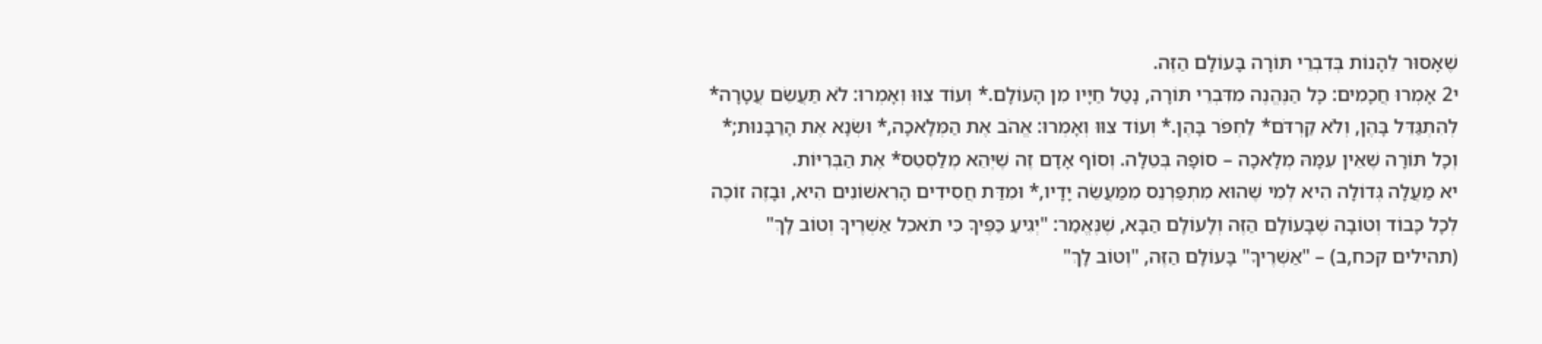שֶׁאָסוּר לֵהָנוֹת בְּדִבְרֵי תּוֹרָה בָּעוֹלָם הַזֶּה.
י2 אָמְרוּ חֲכָמִים: כָּל הַנֶּהֱנֶה מִדִּבְרֵי תּוֹרָה, נָטַל חַיָּיו מִן הָעוֹלָם.* וְעוֹד צִוּוּ וְאָמְרוּ: לֹא תַּעֲשֵׂם עֲטָרָה* לְהִתְגַּדֵּל בָּהֶן, וְלֹא קַרְדֹּם* לַחְפֹּר בָּהֶן.* וְעוֹד צִוּוּ וְאָמְרוּ: אֱהֹב אֶת הַמְּלָאכָה,* וּשְׂנָא אֶת הָרַבָּנוּת;* וְכָל תּוֹרָה שֶׁאֵין עִמָּהּ מְלָאכָה – סוֹפָהּ בְּטֵלָה. וְסוֹף אָדָם זֶה שֶׁיְּהֵא מְלַסְטֵס* אֶת הַבְּרִיּוֹת.
יא מַעֲלָה גְּדוֹלָה הִיא לְמִי שֶׁהוּא מִתְפַּרְנֵס מִמַּעֲשֵׂה יָדָיו,* וּמִדַּת חֲסִידִים הָרִאשׁוֹנִים הִיא, וּבָזֶה זוֹכֶה לְכָל כָּבוֹד וְטוֹבָה שֶׁבָּעוֹלָם הַזֶּה וְלָעוֹלָם הַבָּא, שֶׁנֶּאֱמַר: "יְגִיעַ כַּפֶּיךָ כִּי תֹאכֵל אַשְׁרֶיךָ וְטוֹב לָךְ" (תהילים קכח,ב) – "אַשְׁרֶיךָ" בָּעוֹלָם הַזֶּה, "וְטוֹב לָךְ"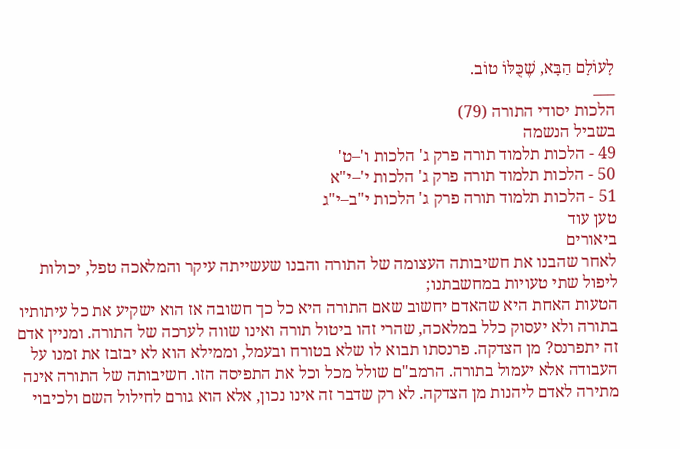לָעוֹלָם הַבָּא, שֶׁכֻּלּוֹ טוֹב.
___
הלכות יסודי התורה (79)
בשביל הנשמה
49 - הלכות תלמוד תורה פרק ג' הלכות ו'–ט'
50 - הלכות תלמוד תורה פרק ג' הלכות י'–י"א
51 - הלכות תלמוד תורה פרק ג' הלכות י"ב–י"ג
טען עוד
ביאורים
לאחר שהבנו את חשיבותה העצומה של התורה והבנו שעשייתה עיקר והמלאכה טפל, יכולות ליפול שתי טעויות במחשבתנו;
הטעות האחת היא שהאדם יחשוב שאם התורה היא כל כך חשובה אז הוא ישקיע את כל עיתותיו בתורה ולא יעסוק כלל במלאכה, שהרי זהו ביטול תורה ואינו שווה לערכה של התורה. ומניין אדם זה יתפרנס? מן הצדקה. פרנסתו תבוא לו שלא בטורח ובעמל, וממילא הוא לא יבזבז את זמנו על העבודה אלא יעמול בתורה. הרמב"ם שולל מכל וכל את התפיסה הזו. חשיבותה של התורה אינה מתירה לאדם ליהנות מן הצדקה. לא רק שדבר זה אינו נכון, אלא הוא גורם לחילול השם ולכיבוי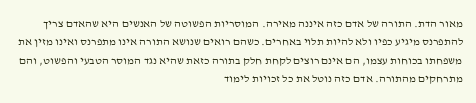מאור הדת. התורה של אדם כזה איננה מאירה. המוסריות הפשוטה של האנשים היא שהאדם צריך להתפרנס מיגיע כפיו ולא להיות תלוי באחרים. כשהם רואים שנושא התורה אינו מתפרנס ואינו מזין את משפחתו בכוחות עצמו, הם אינם רוצים לקחת חלק בתורה כזאת שהיא נגד המוסר הטבעי והפשוט, והם מתרחקים מהתורה. אדם כזה נוטל את כל זכויות לימוד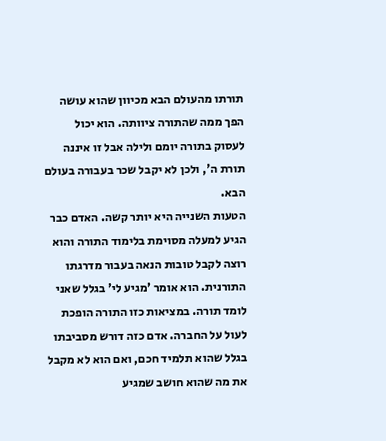תורתו מהעולם הבא מכיוון שהוא עושה הפך ממה שהתורה ציוותה. הוא יכול לעסוק בתורה יומם ולילה אבל זו איננה תורת ה', ולכן לא יקבל שכר בעבורה בעולם הבא.
הטעות השנייה היא יותר קשה. האדם כבר הגיע למעלה מסוימת בלימוד התורה והוא רוצה לקבל טובות הנאה בעבור מדרגתו התורנית. הוא אומר 'מגיע לי' בגלל שאני לומד תורה. במציאות כזו התורה הופכת לעול על החברה. אדם כזה דורש מסביבתו בגלל שהוא תלמיד חכם, ואם הוא לא מקבל את מה שהוא חושב שמגיע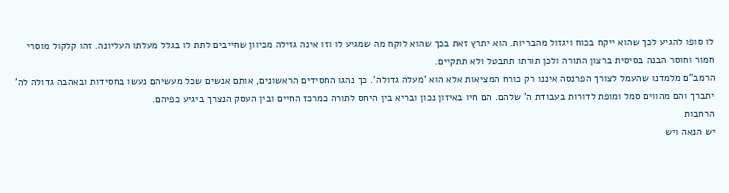לו סופו להגיע לכך שהוא ייקח בכוח ויגזול מהבריות. הוא יתרץ זאת בכך שהוא לוקח מה שמגיע לו וזו אינה גזילה מכיוון שחייבים לתת לו בגלל מעלתו העליונה. זהו קלקול מוסרי חמור וחוסר הבנה בסיסית ברצון התורה ולכן תורתו תתבטל ולא תתקיים.
הרמב"ם מלמדנו שהעמל לצורך הפרנסה איננו רק כורח המציאות אלא הוא 'מעלה גדולה'. כך נהגו החסידים הראשונים, אותם אנשים שכל מעשיהם נעשו בחסידות ובאהבה גדולה לה' יתברך והם מהווים סמל ומופת לדורות בעבודת ה' שלהם. הם חיו באיזון נכון ובריא בין היחס לתורה כמרכז החיים ובין העסק הנצרך ביגיע כפיהם.
הרחבות
יש הנאה ויש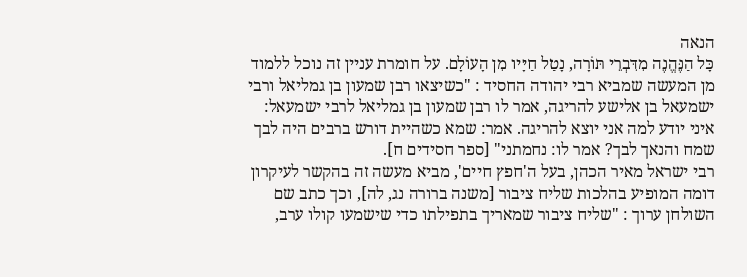הנאה
כָּל הַנֶּהֱנֶה מִדִּבְרֵי תּוֹרָה, נָטַל חַיָּיו מִן הָעוֹלָם. על חומרת עניין זה נוכל ללמוד מן המעשה שמביא רבי יהודה החסיד : "כשיצאו רבן שמעון בן גמליאל ורבי ישמעאל בן אלישע להריגה, אמר לו רבן שמעון בן גמליאל לרבי ישמעאל: איני יודע למה אני יוצא להריגה. אמר: שמא כשהיית דורש ברבים היה לבך שמח והנאך לבך? אמר לו: נחמתני" [ספר חסידים ח].
רבי ישראל מאיר הכהן, בעל ה'חפץ חיים', מביא מעשה זה בהקשר לעיקרון דומה המופיע בהלכות שליח ציבור [משנה ברורה נג, לה], וכך כתב שם השולחן ערוך : "שליח ציבור שמאריך בתפילתו כדי שישמעו קולו ערב,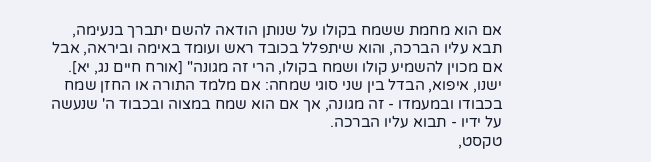אם הוא מחמת ששמח בקולו על שנותן הודאה להשם יתברך בנעימה, תבא עליו הברכה, והוא שיתפלל בכובד ראש ועומד באימה וביראה, אבל אם מכוין להשמיע קולו ושמח בקולו, הרי זה מגונה" [אורח חיים נג, יא]. ישנו, איפוא, הבדל בין שני סוגי שמחה: אם מלמד התורה או החזן שמח בכבודו ובמעמדו - זה מגונה, אך אם הוא שמח במצוה ובכבוד ה' שנעשה על ידיו - תבוא עליו הברכה.
טקסט,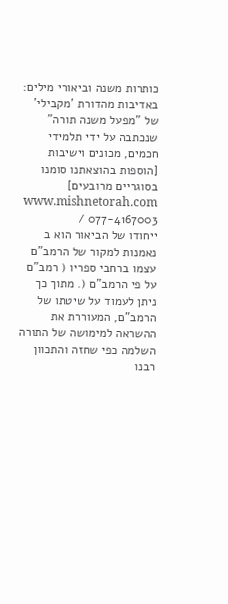כותרות משנה וביאורי מילים: באדיבות מהדורת 'מקבילי' של "מפעל משנה תורה" שנכתבה על ידי תלמידי חכמים, מכונים וישיבות [הוספות בהוצאתנו סומנו בסוגריים מרובעים] www.mishnetorah.com / 077-4167003
ייחודו של הביאור הוא ב נאמנות למקור של הרמב"ם עצמו ברחבי ספריו ( רמב"ם על פי הרמב"ם (. מתוך כך ניתן לעמוד על שיטתו של הרמב"ם, המעוררת את ההשראה למימושה של התורה השלמה כפי שחזה והתכוון רבנו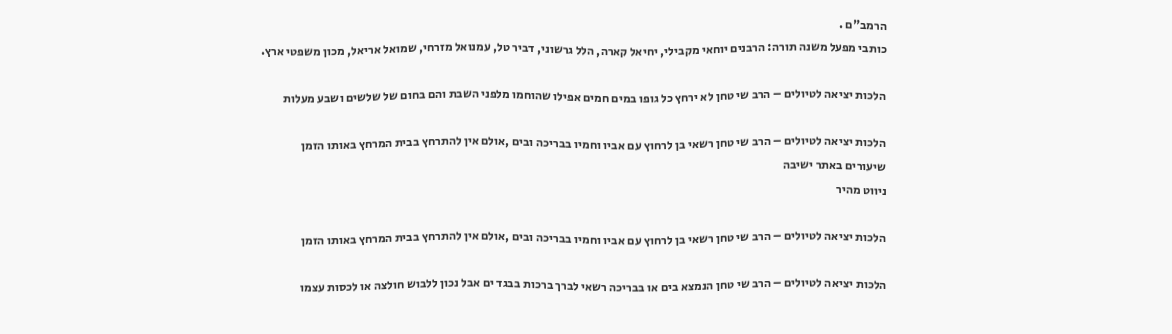הרמב"ם .
כותבי מפעל משנה תורה: הרבנים יוחאי מקבילי, יחיאל קארה, הלל גרשוני, דביר טל, עמנואל מזרחי, שמואל אריאל, מכון משפטי ארץ.

הלכות יציאה לטיולים – הרב שי טחן לא ירחץ כל גופו במים חמים אפילו שהוחמו מלפני השבת והם בחום של שלשים ושבע מעלות

הלכות יציאה לטיולים – הרב שי טחן רשאי בן לרחוץ עם אביו וחמיו בבריכה ובים ,אולם אין להתרחץ בבית המרחץ באותו הזמן
שיעורים באתר ישיבה
ניווט מהיר

הלכות יציאה לטיולים – הרב שי טחן רשאי בן לרחוץ עם אביו וחמיו בבריכה ובים ,אולם אין להתרחץ בבית המרחץ באותו הזמן

הלכות יציאה לטיולים – הרב שי טחן הנמצא בים או בבריכה רשאי לברך ברכות בבגד ים אבל נכון ללבוש חולצה או לכסות עצמו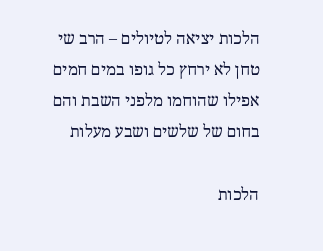הלכות יציאה לטיולים – הרב שי טחן לא ירחץ כל גופו במים חמים אפילו שהוחמו מלפני השבת והם בחום של שלשים ושבע מעלות

הלכות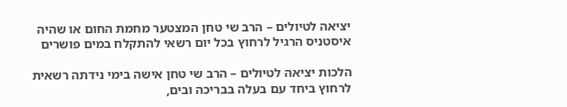יציאה לטיולים – הרב שי טחן המצטער מחמת החום או שהיה איסטניס הרגיל לרחוץ בכל יום רשאי להתקלח במים פושרים

הלכות יציאה לטיולים – הרב שי טחן אישה בימי נידתה רשאית לרחוץ ביחד עם בעלה בבריכה ובים,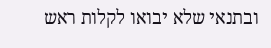ובתנאי שלא יבואו לקלות ראש